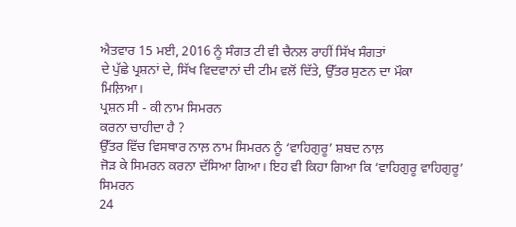ਐਤਵਾਰ 15 ਮਈ, 2016 ਨੂੰ ਸੰਗਤ ਟੀ ਵੀ ਚੈਨਲ ਰਾਹੀਂ ਸਿੱਖ ਸੰਗਤਾਂ
ਦੇ ਪੁੱਛੇ ਪ੍ਰਸ਼ਨਾਂ ਦੇ, ਸਿੱਖ ਵਿਦਵਾਨਾਂ ਦੀ ਟੀਮ ਵਲੋਂ ਦਿੱਤੇ, ਉੱਤਰ ਸੁਣਨ ਦਾ ਮੌਕਾ
ਮਿਲ਼ਿਆ।
ਪ੍ਰਸ਼ਨ ਸੀ - ਕੀ ਨਾਮ ਸਿਮਰਨ
ਕਰਨਾ ਚਾਹੀਦਾ ਹੈ ?
ਉੱਤਰ ਵਿੱਚ ਵਿਸਥਾਰ ਨਾਲ਼ ਨਾਮ ਸਿਮਰਨ ਨੂੰ ‘ਵਾਹਿਗੁਰੂ’ ਸ਼ਬਦ ਨਾਲ਼
ਜੋੜ ਕੇ ਸਿਮਰਨ ਕਰਨਾ ਦੱਸਿਆ ਗਿਆ। ਇਹ ਵੀ ਕਿਹਾ ਗਿਆ ਕਿ ‘ਵਾਹਿਗੁਰੂ ਵਾਹਿਗੁਰੂ’ ਸਿਮਰਨ
24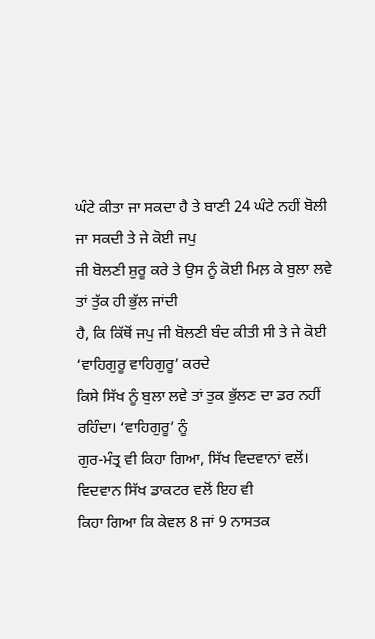ਘੰਟੇ ਕੀਤਾ ਜਾ ਸਕਦਾ ਹੈ ਤੇ ਬਾਣੀ 24 ਘੰਟੇ ਨਹੀਂ ਬੋਲੀ ਜਾ ਸਕਦੀ ਤੇ ਜੇ ਕੋਈ ਜਪੁ
ਜੀ ਬੋਲਣੀ ਸ਼ੁਰੂ ਕਰੇ ਤੇ ਉਸ ਨੂੰ ਕੋਈ ਮਿਲ਼ ਕੇ ਬੁਲਾ ਲਵੇ ਤਾਂ ਤੁੱਕ ਹੀ ਭੁੱਲ ਜਾਂਦੀ
ਹੈ, ਕਿ ਕਿੱਥੋਂ ਜਪੁ ਜੀ ਬੋਲਣੀ ਬੰਦ ਕੀਤੀ ਸੀ ਤੇ ਜੇ ਕੋਈ ‘ਵਾਹਿਗੁਰੂ ਵਾਹਿਗੁਰੂ’ ਕਰਦੇ
ਕਿਸੇ ਸਿੱਖ ਨੂੰ ਬੁਲਾ ਲਵੇ ਤਾਂ ਤੁਕ ਭੁੱਲਣ ਦਾ ਡਰ ਨਹੀਂ ਰਹਿੰਦਾ। ‘ਵਾਹਿਗੁਰੂ’ ਨੂੰ
ਗੁਰ-ਮੰਤ੍ਰ ਵੀ ਕਿਹਾ ਗਿਆ, ਸਿੱਖ ਵਿਦਵਾਨਾਂ ਵਲੋਂ। ਵਿਦਵਾਨ ਸਿੱਖ ਡਾਕਟਰ ਵਲੋਂ ਇਹ ਵੀ
ਕਿਹਾ ਗਿਆ ਕਿ ਕੇਵਲ 8 ਜਾਂ 9 ਨਾਸਤਕ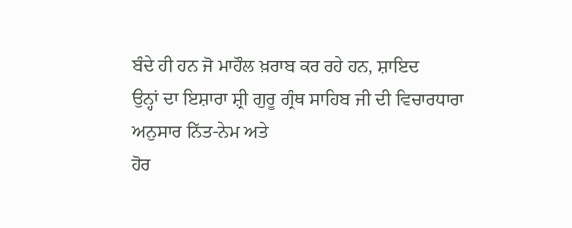ਬੰਦੇ ਹੀ ਹਨ ਜੋ ਮਾਹੌਲ ਖ਼ਰਾਬ ਕਰ ਰਹੇ ਹਨ, ਸ਼ਾਇਦ
ਉਨ੍ਹਾਂ ਦਾ ਇਸ਼ਾਰਾ ਸ਼੍ਰੀ ਗੁਰੂ ਗ੍ਰੰਥ ਸਾਹਿਬ ਜੀ ਦੀ ਵਿਚਾਰਧਾਰਾ ਅਨੁਸਾਰ ਨਿੱਤ-ਨੇਮ ਅਤੇ
ਹੋਰ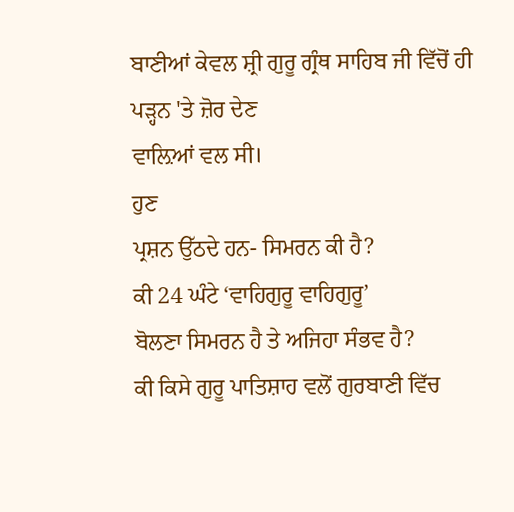ਬਾਣੀਆਂ ਕੇਵਲ ਸ਼੍ਰੀ ਗੁਰੂ ਗ੍ਰੰਥ ਸਾਹਿਬ ਜੀ ਵਿੱਚੋਂ ਹੀ ਪੜ੍ਹਨ 'ਤੇ ਜ਼ੋਰ ਦੇਣ
ਵਾਲ਼ਿਆਂ ਵਲ ਸੀ।
ਹੁਣ
ਪ੍ਰਸ਼ਨ ਉੱਠਦੇ ਹਨ- ਸਿਮਰਨ ਕੀ ਹੈ?
ਕੀ 24 ਘੰਟੇ ‘ਵਾਹਿਗੁਰੂ ਵਾਹਿਗੁਰੂ’
ਬੋਲਣਾ ਸਿਮਰਨ ਹੈ ਤੇ ਅਜਿਹਾ ਸੰਭਵ ਹੈ?
ਕੀ ਕਿਸੇ ਗੁਰੂ ਪਾਤਿਸ਼ਾਹ ਵਲੋਂ ਗੁਰਬਾਣੀ ਵਿੱਚ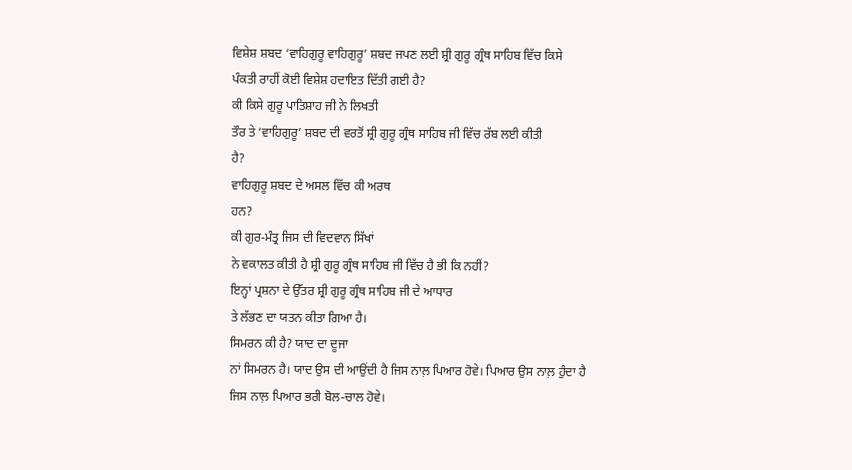ਵਿਸ਼ੇਸ਼ ਸ਼ਬਦ ‘ਵਾਹਿਗੁਰੂ ਵਾਹਿਗੁਰੂ’ ਸ਼ਬਦ ਜਪਣ ਲਈ ਸ਼੍ਰੀ ਗੁਰੂ ਗ੍ਰੰਥ ਸਾਹਿਬ ਵਿੱਚ ਕਿਸੇ
ਪੰਕਤੀ ਰਾਹੀਂ ਕੋਈ ਵਿਸ਼ੇਸ਼ ਹਦਾਇਤ ਦਿੱਤੀ ਗਈ ਹੈ?
ਕੀ ਕਿਸੇ ਗੁਰੂ ਪਾਤਿਸ਼ਾਹ ਜੀ ਨੇ ਲਿਖਤੀ
ਤੌਰ ਤੇ ‘ਵਾਹਿਗੁਰੂ’ ਸ਼ਬਦ ਦੀ ਵਰਤੋਂ ਸ਼੍ਰੀ ਗੁਰੂ ਗ੍ਰੰਥ ਸਾਹਿਬ ਜੀ ਵਿੱਚ ਰੱਬ ਲਈ ਕੀਤੀ
ਹੈ?
ਵਾਹਿਗੁਰੂ ਸ਼ਬਦ ਦੇ ਅਸਲ ਵਿੱਚ ਕੀ ਅਰਥ
ਹਨ?
ਕੀ ਗੁਰ-ਮੰਤ੍ਰ ਜਿਸ ਦੀ ਵਿਦਵਾਨ ਸਿੱਖਾਂ
ਨੇ ਵਕਾਲਤ ਕੀਤੀ ਹੈ ਸ਼੍ਰੀ ਗੁਰੂ ਗ੍ਰੰਥ ਸਾਹਿਬ ਜੀ ਵਿੱਚ ਹੈ ਭੀ ਕਿ ਨਹੀਂ?
ਇਨ੍ਹਾਂ ਪ੍ਰਸ਼ਨਾ ਦੇ ਉੱਤਰ ਸ਼੍ਰੀ ਗੁਰੂ ਗ੍ਰੰਥ ਸਾਹਿਬ ਜੀ ਦੇ ਆਧਾਰ
ਤੇ ਲੱਭਣ ਦਾ ਯਤਨ ਕੀਤਾ ਗਿਆ ਹੈ।
ਸਿਮਰਨ ਕੀ ਹੈ? ਯਾਦ ਦਾ ਦੂਜਾ
ਨਾਂ ਸਿਮਰਨ ਹੈ। ਯਾਦ ਉਸ ਦੀ ਆਉਂਦੀ ਹੈ ਜਿਸ ਨਾਲ਼ ਪਿਆਰ ਹੋਵੇ। ਪਿਆਰ ਉਸ ਨਾਲ਼ ਹੁੰਦਾ ਹੈ
ਜਿਸ ਨਾਲ਼ ਪਿਆਰ ਭਰੀ ਬੋਲ-ਚਾਲ ਹੋਵੇ।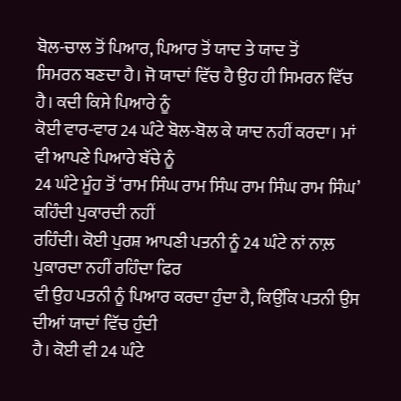ਬੋਲ-ਚਾਲ ਤੋਂ ਪਿਆਰ, ਪਿਆਰ ਤੋਂ ਯਾਦ ਤੇ ਯਾਦ ਤੋਂ
ਸਿਮਰਨ ਬਣਦਾ ਹੈ। ਜੋ ਯਾਦਾਂ ਵਿੱਚ ਹੈ ਉਹ ਹੀ ਸਿਮਰਨ ਵਿੱਚ ਹੈ। ਕਦੀ ਕਿਸੇ ਪਿਆਰੇ ਨੂੰ
ਕੋਈ ਵਾਰ-ਵਾਰ 24 ਘੰਟੇ ਬੋਲ-ਬੋਲ ਕੇ ਯਾਦ ਨਹੀਂ ਕਰਦਾ। ਮਾਂ ਵੀ ਆਪਣੇ ਪਿਆਰੇ ਬੱਚੇ ਨੂੰ
24 ਘੰਟੇ ਮੂੰਹ ਤੋਂ ‘ਰਾਮ ਸਿੰਘ ਰਾਮ ਸਿੰਘ ਰਾਮ ਸਿੰਘ ਰਾਮ ਸਿੰਘ’ ਕਹਿੰਦੀ ਪੁਕਾਰਦੀ ਨਹੀਂ
ਰਹਿੰਦੀ। ਕੋਈ ਪੁਰਸ਼ ਆਪਣੀ ਪਤਨੀ ਨੂੰ 24 ਘੰਟੇ ਨਾਂ ਨਾਲ਼ ਪੁਕਾਰਦਾ ਨਹੀਂ ਰਹਿੰਦਾ ਫਿਰ
ਵੀ ਉਹ ਪਤਨੀ ਨੂੰ ਪਿਆਰ ਕਰਦਾ ਹੁੰਦਾ ਹੈ, ਕਿਉਂਕਿ ਪਤਨੀ ਉਸ ਦੀਆਂ ਯਾਦਾਂ ਵਿੱਚ ਹੁੰਦੀ
ਹੈ। ਕੋਈ ਵੀ 24 ਘੰਟੇ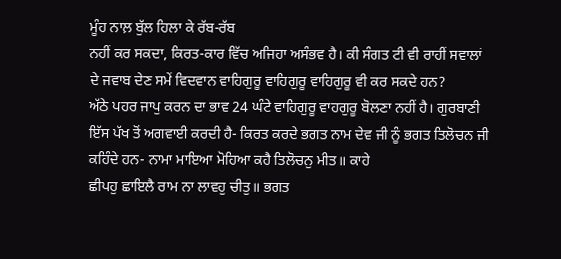ਮੂੰਹ ਨਾਲ਼ ਬੁੱਲ ਹਿਲਾ ਕੇ ਰੱਬ-ਰੱਬ
ਨਹੀਂ ਕਰ ਸਕਦਾ, ਕਿਰਤ-ਕਾਰ ਵਿੱਚ ਅਜਿਹਾ ਅਸੰਭਵ ਹੈ। ਕੀ ਸੰਗਤ ਟੀ ਵੀ ਰਾਹੀਂ ਸਵਾਲਾਂ
ਦੇ ਜਵਾਬ ਦੇਣ ਸਮੇਂ ਵਿਦਵਾਨ ਵਾਹਿਗੁਰੂ ਵਾਹਿਗੁਰੂ ਵਾਹਿਗੁਰੂ ਵੀ ਕਰ ਸਕਦੇ ਹਨ?
ਅੱਠੇ ਪਹਰ ਜਾਪੁ ਕਰਨ ਦਾ ਭਾਵ 24 ਘੰਟੇ ਵਾਹਿਗੁਰੂ ਵਾਹਗੁਰੂ ਬੋਲਣਾ ਨਹੀਂ ਹੈ। ਗੁਰਬਾਣੀ
ਇੱਸ ਪੱਖ ਤੋਂ ਅਗਵਾਈ ਕਰਦੀ ਹੈ- ਕਿਰਤ ਕਰਦੇ ਭਗਤ ਨਾਮ ਦੇਵ ਜੀ ਨੂੰ ਭਗਤ ਤਿਲੋਚਨ ਜੀ
ਕਹਿੰਦੇ ਹਨ- ਨਾਮਾ ਮਾਇਆ ਮੋਹਿਆ ਕਹੈ ਤਿਲੋਚਨੁ ਮੀਤ॥ ਕਾਹੇ
ਛੀਪਹੁ ਛਾਇਲੈ ਰਾਮ ਨਾ ਲਾਵਹੁ ਚੀਤੁ॥ ਭਗਤ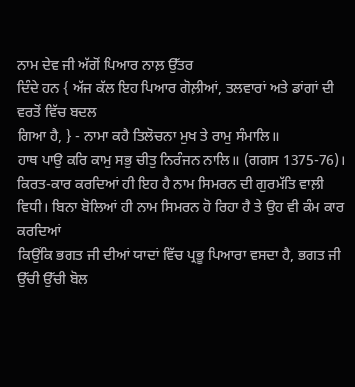ਨਾਮ ਦੇਵ ਜੀ ਅੱਗੋਂ ਪਿਆਰ ਨਾਲ਼ ਉੱਤਰ
ਦਿੰਦੇ ਹਨ { ਅੱਜ ਕੱਲ ਇਹ ਪਿਆਰ ਗੋਲ਼ੀਆਂ, ਤਲਵਾਰਾਂ ਅਤੇ ਡਾਂਗਾਂ ਦੀ ਵਰਤੋਂ ਵਿੱਚ ਬਦਲ
ਗਿਆ ਹੈ, } - ਨਾਮਾ ਕਹੈ ਤਿਲੋਚਨਾ ਮੁਖ ਤੇ ਰਾਮੁ ਸੰਮਾਲਿ॥
ਹਾਥ ਪਾਉ ਕਰਿ ਕਾਮੁ ਸਭੁ ਚੀਤੁ ਨਿਰੰਜਨ ਨਾਲਿ॥ (ਗਗਸ 1375-76)।
ਕਿਰਤ-ਕਾਰ ਕਰਦਿਆਂ ਹੀ ਇਹ ਹੈ ਨਾਮ ਸਿਮਰਨ ਦੀ ਗੁਰਮੱਤਿ ਵਾਲ਼ੀ
ਵਿਧੀ। ਬਿਨਾ ਬੋਲਿਆਂ ਹੀ ਨਾਮ ਸਿਮਰਨ ਹੋ ਰਿਹਾ ਹੈ ਤੇ ਉਹ ਵੀ ਕੰਮ ਕਾਰ ਕਰਦਿਆਂ
ਕਿਉਂਕਿ ਭਗਤ ਜੀ ਦੀਆਂ ਯਾਦਾਂ ਵਿੱਚ ਪ੍ਰਭੂ ਪਿਆਰਾ ਵਸਦਾ ਹੈ, ਭਗਤ ਜੀ ਉੱਚੀ ਉੱਚੀ ਬੋਲ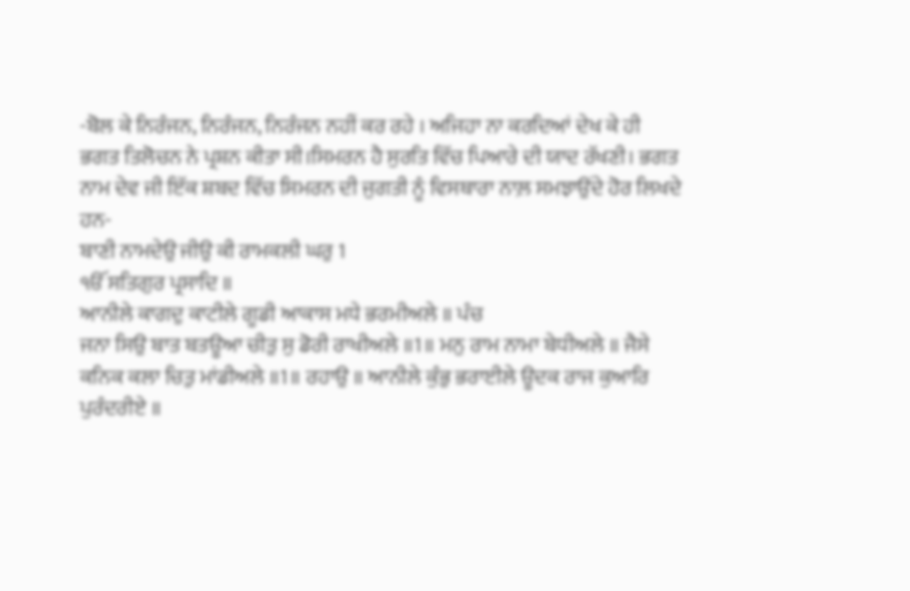-ਬੋਲ ਕੇ ਨਿਰੰਜਨ, ਨਿਰੰਜਨ, ਨਿਰੰਜਨ ਨਹੀਂ ਕਰ ਰਹੇ । ਅਜਿਹਾ ਨਾ ਕਰਦਿਆਂ ਦੇਖ ਕੇ ਹੀ
ਭਗਤ ਤਿਲੋਚਨ ਨੇ ਪ੍ਰਸ਼ਨ ਕੀਤਾ ਸੀ।ਸਿਮਰਨ ਹੈ ਸੁਰਤਿ ਵਿੱਚ ਪਿਆਰੇ ਦੀ ਯਾਦ ਰੱਖਣੀ। ਭਗਤ
ਨਾਮ ਦੇਵ ਜੀ ਇੱਕ ਸ਼ਬਦ ਵਿੱਚ ਸਿਮਰਨ ਦੀ ਜੁਗਤੀ ਨੂੰ ਵਿਸਥਾਰਾ ਨਾਲ਼ ਸਮਝਾਉਂਦੇ ਹੋਰ ਲਿਖਦੇ
ਹਨ-
ਬਾਣੀ ਨਾਮਦੇਉ ਜੀਉ ਕੀ ਰਾਮਕਲੀ ਘਰੁ 1
ੴ ਸਤਿਗੁਰ ਪ੍ਰਸਾਦਿ ॥
ਆਨੀਲੇ ਕਾਗਦੁ ਕਾਟੀਲੇ ਗੂਡੀ ਆਕਾਸ ਮਧੇ ਭਰਮੀਅਲੇ ॥ ਪੰਚ
ਜਨਾ ਸਿਉ ਬਾਤ ਬਤਊਆ ਚੀਤੁ ਸੁ ਡੋਰੀ ਰਾਖੀਅਲੇ ॥1॥ ਮਨੁ ਰਾਮ ਨਾਮਾ ਬੇਧੀਅਲੇ ॥ ਜੈਸੇ
ਕਨਿਕ ਕਲਾ ਚਿਤੁ ਮਾਂਡੀਅਲੇ ॥1॥ ਰਹਾਉ ॥ ਆਨੀਲੇ ਕੁੰਭੁ ਭਰਾਈਲੇ ਊਦਕ ਰਾਜ ਕੁਆਰਿ
ਪੁਰੰਦਰੀਏ ॥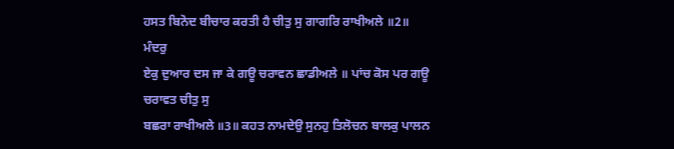ਹਸਤ ਬਿਨੋਦ ਬੀਚਾਰ ਕਰਤੀ ਹੈ ਚੀਤੁ ਸੁ ਗਾਗਰਿ ਰਾਖੀਅਲੇ ॥2॥ ਮੰਦਰੁ
ਏਕੁ ਦੁਆਰ ਦਸ ਜਾ ਕੇ ਗਊ ਚਰਾਵਨ ਛਾਡੀਅਲੇ ॥ ਪਾਂਚ ਕੋਸ ਪਰ ਗਊ ਚਰਾਵਤ ਚੀਤੁ ਸੁ
ਬਛਰਾ ਰਾਖੀਅਲੇ ॥3॥ ਕਹਤ ਨਾਮਦੇਉ ਸੁਨਹੁ ਤਿਲੋਚਨ ਬਾਲਕੁ ਪਾਲਨ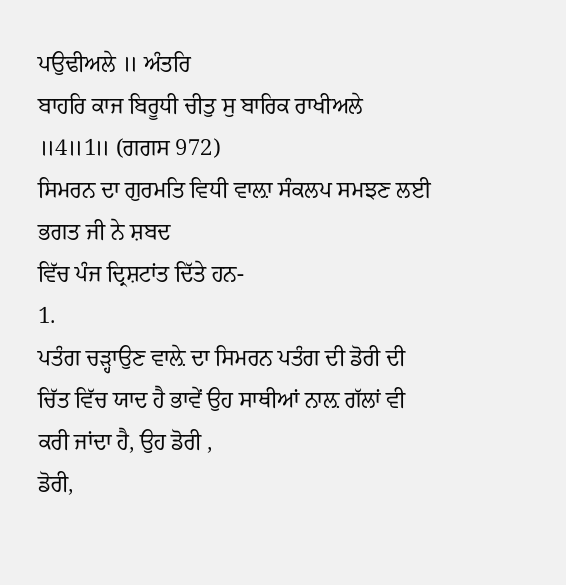ਪਉਢੀਅਲੇ ॥ ਅੰਤਰਿ
ਬਾਹਰਿ ਕਾਜ ਬਿਰੂਧੀ ਚੀਤੁ ਸੁ ਬਾਰਿਕ ਰਾਖੀਅਲੇ ॥4॥1॥ (ਗਗਸ 972)
ਸਿਮਰਨ ਦਾ ਗੁਰਮਤਿ ਵਿਧੀ ਵਾਲ਼ਾ ਸੰਕਲਪ ਸਮਝਣ ਲਈ ਭਗਤ ਜੀ ਨੇ ਸ਼ਬਦ
ਵਿੱਚ ਪੰਜ ਦ੍ਰਿਸ਼ਟਾਂਤ ਦਿੱਤੇ ਹਨ-
1.
ਪਤੰਗ ਚੜ੍ਹਾਉਣ ਵਾਲ਼ੇ ਦਾ ਸਿਮਰਨ ਪਤੰਗ ਦੀ ਡੋਰੀ ਦੀ
ਚਿੱਤ ਵਿੱਚ ਯਾਦ ਹੈ ਭਾਵੇਂ ਉਹ ਸਾਥੀਆਂ ਨਾਲ਼ ਗੱਲਾਂ ਵੀ ਕਰੀ ਜਾਂਦਾ ਹੈ, ਉਹ ਡੋਰੀ ,
ਡੋਰੀ,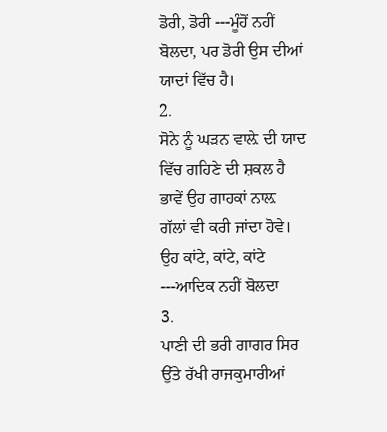ਡੋਰੀ, ਡੋਰੀ ---ਮੂੰਹੋਂ ਨਹੀਂ ਬੋਲਦਾ, ਪਰ ਡੋਰੀ ਉਸ ਦੀਆਂ ਯਾਦਾਂ ਵਿੱਚ ਹੈ।
2.
ਸੋਨੇ ਨੂੰ ਘੜਨ ਵਾਲ਼ੇ ਦੀ ਯਾਦ ਵਿੱਚ ਗਹਿਣੇ ਦੀ ਸ਼ਕਲ ਹੈ ਭਾਵੇਂ ਉਹ ਗਾਹਕਾਂ ਨਾਲ਼
ਗੱਲਾਂ ਵੀ ਕਰੀ ਜਾਂਦਾ ਹੋਵੇ। ਉਹ ਕਾਂਟੇ, ਕਾਂਟੇ, ਕਾਂਟੇ ---ਆਦਿਕ ਨਹੀਂ ਬੋਲਦਾ
3.
ਪਾਣੀ ਦੀ ਭਰੀ ਗਾਗਰ ਸਿਰ ਉੱਤੇ ਰੱਖੀ ਰਾਜਕੁਮਾਰੀਆਂ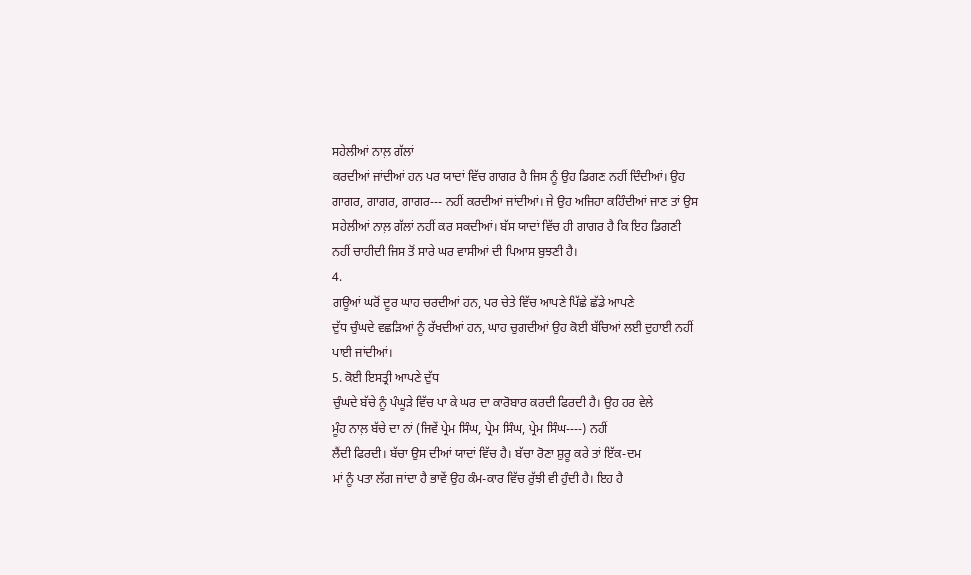ਸਹੇਲੀਆਂ ਨਾਲ਼ ਗੱਲਾਂ
ਕਰਦੀਆਂ ਜਾਂਦੀਆਂ ਹਨ ਪਰ ਯਾਦਾਂ ਵਿੱਚ ਗਾਗਰ ਹੈ ਜਿਸ ਨੂੰ ਉਹ ਡਿਗਣ ਨਹੀਂ ਦਿੰਦੀਆਂ। ਉਹ
ਗਾਗਰ, ਗਾਗਰ, ਗਾਗਰ--- ਨਹੀਂ ਕਰਦੀਆਂ ਜਾਂਦੀਆਂ। ਜੇ ਉਹ ਅਜਿਹਾ ਕਹਿੰਦੀਆਂ ਜਾਣ ਤਾਂ ਉਸ
ਸਹੇਲੀਆਂ ਨਾਲ਼ ਗੱਲਾਂ ਨਹੀਂ ਕਰ ਸਕਦੀਆਂ। ਬੱਸ ਯਾਦਾਂ ਵਿੱਚ ਹੀ ਗਾਗਰ ਹੈ ਕਿ ਇਹ ਡਿਗਣੀ
ਨਹੀਂ ਚਾਹੀਦੀ ਜਿਸ ਤੋਂ ਸਾਰੇ ਘਰ ਵਾਸੀਆਂ ਦੀ ਪਿਆਸ ਬੁਝਣੀ ਹੈ।
4.
ਗਊਆਂ ਘਰੋਂ ਦੂਰ ਘਾਹ ਚਰਦੀਆਂ ਹਨ, ਪਰ ਚੇਤੇ ਵਿੱਚ ਆਪਣੇ ਪਿੱਛੇ ਛੱਡੇ ਆਪਣੇ
ਦੁੱਧ ਚੁੰਘਦੇ ਵਛੜਿਆਂ ਨੂੰ ਰੱਖਦੀਆਂ ਹਨ, ਘਾਹ ਚੁਗਦੀਆਂ ਉਹ ਕੋਈ ਬੱਚਿਆਂ ਲਈ ਦੁਹਾਈ ਨਹੀਂ
ਪਾਈ ਜਾਂਦੀਆਂ।
5. ਕੋਈ ਇਸਤ੍ਰੀ ਆਪਣੇ ਦੁੱਧ
ਚੁੰਘਦੇ ਬੱਚੇ ਨੂੰ ਪੰਘੂੜੇ ਵਿੱਚ ਪਾ ਕੇ ਘਰ ਦਾ ਕਾਰੋਬਾਰ ਕਰਦੀ ਫਿਰਦੀ ਹੈ। ਉਹ ਹਰ ਵੇਲੇ
ਮੂੰਹ ਨਾਲ਼ ਬੱਚੇ ਦਾ ਨਾਂ (ਜਿਵੇਂ ਪ੍ਰੇਮ ਸਿੰਘ, ਪ੍ਰੇਮ ਸਿੰਘ, ਪ੍ਰੇਮ ਸਿੰਘ----) ਨਹੀਂ
ਲੈਂਦੀ ਫਿਰਦੀ। ਬੱਚਾ ਉਸ ਦੀਆਂ ਯਾਦਾਂ ਵਿੱਚ ਹੈ। ਬੱਚਾ ਰੋਣਾ ਸ਼ੁਰੂ ਕਰੇ ਤਾਂ ਇੱਕ-ਦਮ
ਮਾਂ ਨੂੰ ਪਤਾ ਲੱਗ ਜਾਂਦਾ ਹੈ ਭਾਵੇਂ ਉਹ ਕੰਮ-ਕਾਰ ਵਿੱਚ ਰੁੱਝੀ ਵੀ ਹੁੰਦੀ ਹੈ। ਇਹ ਹੈ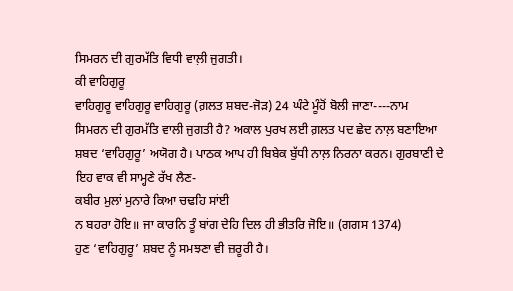ਸਿਮਰਨ ਦੀ ਗੁਰਮੱਤਿ ਵਿਧੀ ਵਾਲ਼ੀ ਜੁਗਤੀ।
ਕੀ ਵਾਹਿਗੁਰੂ
ਵਾਹਿਗੁਰੂ ਵਾਹਿਗੁਰੂ ਵਾਹਿਗੁਰੂ (ਗ਼ਲਤ ਸ਼ਬਦ-ਜੋੜ) 24 ਘੰਟੇ ਮੂੰਹੋਂ ਬੋਲੀ ਜਾਣਾ----ਨਾਮ
ਸਿਮਰਨ ਦੀ ਗੁਰਮੱਤਿ ਵਾਲੀ ਜੁਗਤੀ ਹੈ? ਅਕਾਲ ਪੁਰਖ ਲਈ ਗ਼ਲਤ ਪਦ ਛੇਦ ਨਾਲ਼ ਬਣਾਇਆ
ਸ਼ਬਦ ‘ਵਾਹਿਗੁਰੂ’ ਅਯੋਗ ਹੈ। ਪਾਠਕ ਆਪ ਹੀ ਬਿਬੇਕ ਬੁੱਧੀ ਨਾਲ਼ ਨਿਰਨਾ ਕਰਨ। ਗੁਰਬਾਣੀ ਦੇ
ਇਹ ਵਾਕ ਵੀ ਸਾਮ੍ਹਣੇ ਰੱਖ ਲੈਣ-
ਕਬੀਰ ਮੁਲਾਂ ਮੁਨਾਰੇ ਕਿਆ ਚਢਹਿ ਸਾਂਈ
ਨ ਬਹਰਾ ਹੋਇ॥ ਜਾ ਕਾਰਨਿ ਤੂੰ ਬਾਂਗ ਦੇਹਿ ਦਿਲ ਹੀ ਭੀਤਰਿ ਜੋਇ॥ (ਗਗਸ 1374)
ਹੁਣ ‘ਵਾਹਿਗੁਰੂ’ ਸ਼ਬਦ ਨੂੰ ਸਮਝਣਾ ਵੀ ਜ਼ਰੂਰੀ ਹੈ।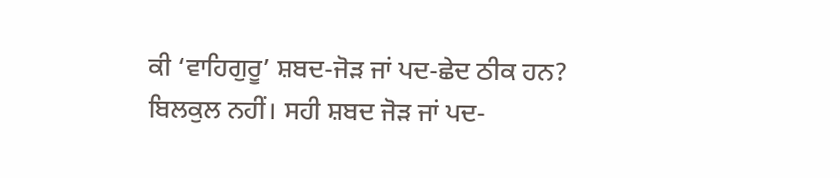ਕੀ ‘ਵਾਹਿਗੁਰੂ’ ਸ਼ਬਦ-ਜੋੜ ਜਾਂ ਪਦ-ਛੇਦ ਠੀਕ ਹਨ?
ਬਿਲਕੁਲ ਨਹੀਂ। ਸਹੀ ਸ਼ਬਦ ਜੋੜ ਜਾਂ ਪਦ-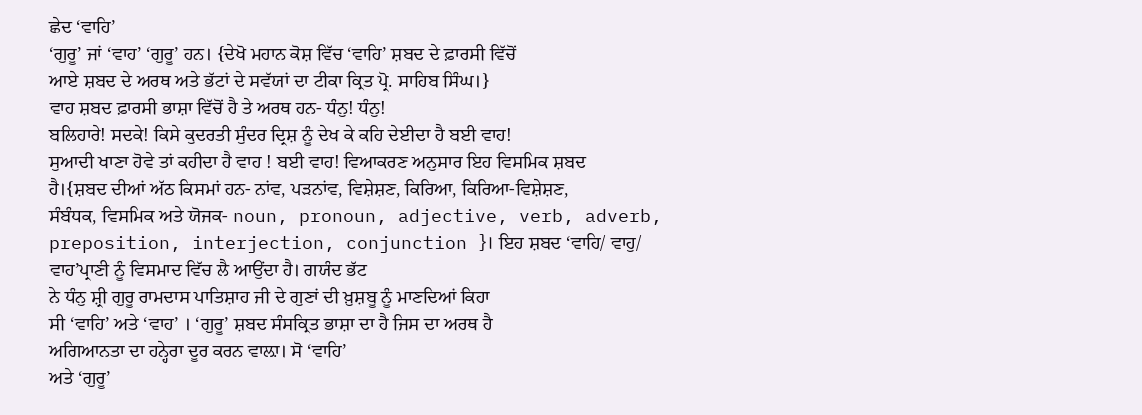ਛੇਦ ‘ਵਾਹਿ’
‘ਗੁਰੂ’ ਜਾਂ ‘ਵਾਹ’ ‘ਗੁਰੂ’ ਹਨ। {ਦੇਖੋ ਮਹਾਨ ਕੋਸ਼ ਵਿੱਚ ‘ਵਾਹਿ’ ਸ਼ਬਦ ਦੇ ਫ਼ਾਰਸੀ ਵਿੱਚੋਂ
ਆਏ ਸ਼ਬਦ ਦੇ ਅਰਥ ਅਤੇ ਭੱਟਾਂ ਦੇ ਸਵੱਯਾਂ ਦਾ ਟੀਕਾ ਕ੍ਰਿਤ ਪ੍ਰੋ. ਸਾਹਿਬ ਸਿੰਘ।}
ਵਾਹ ਸ਼ਬਦ ਫ਼ਾਰਸੀ ਭਾਸ਼ਾ ਵਿੱਚੋਂ ਹੈ ਤੇ ਅਰਥ ਹਨ- ਧੰਨੁ! ਧੰਨੁ!
ਬਲਿਹਾਰੇ! ਸਦਕੇ! ਕਿਸੇ ਕੁਦਰਤੀ ਸੁੰਦਰ ਦ੍ਰਿਸ਼ ਨੂੰ ਦੇਖ ਕੇ ਕਹਿ ਦੇਈਦਾ ਹੈ ਬਈ ਵਾਹ!
ਸੁਆਦੀ ਖਾਣਾ ਹੋਵੇ ਤਾਂ ਕਹੀਦਾ ਹੈ ਵਾਹ ! ਬਈ ਵਾਹ! ਵਿਆਕਰਣ ਅਨੁਸਾਰ ਇਹ ਵਿਸਮਿਕ ਸ਼ਬਦ
ਹੈ।{ਸ਼ਬਦ ਦੀਆਂ ਅੱਠ ਕਿਸਮਾਂ ਹਨ- ਨਾਂਵ, ਪੜਨਾਂਵ, ਵਿਸ਼ੇਸ਼ਣ, ਕਿਰਿਆ, ਕਿਰਿਆ-ਵਿਸ਼ੇਸ਼ਣ,
ਸੰਬੰਧਕ, ਵਿਸਮਿਕ ਅਤੇ ਯੋਜਕ- noun, pronoun, adjective, verb, adverb,
preposition, interjection, conjunction }। ਇਹ ਸ਼ਬਦ ‘ਵਾਹਿ/ ਵਾਹੁ/
ਵਾਹ’ਪ੍ਰਾਣੀ ਨੂੰ ਵਿਸਮਾਦ ਵਿੱਚ ਲੈ ਆਉਂਦਾ ਹੈ। ਗਯੰਦ ਭੱਟ
ਨੇ ਧੰਨੁ ਸ਼੍ਰੀ ਗੁਰੂ ਰਾਮਦਾਸ ਪਾਤਿਸ਼ਾਹ ਜੀ ਦੇ ਗੁਣਾਂ ਦੀ ਖ਼ੁਸ਼ਬੂ ਨੂੰ ਮਾਣਦਿਆਂ ਕਿਹਾ
ਸੀ ‘ਵਾਹਿ’ ਅਤੇ ‘ਵਾਹ’ । ‘ਗੁਰੂ’ ਸ਼ਬਦ ਸੰਸਕ੍ਰਿਤ ਭਾਸ਼ਾ ਦਾ ਹੈ ਜਿਸ ਦਾ ਅਰਥ ਹੈ
ਅਗਿਆਨਤਾ ਦਾ ਹਨ੍ਹੇਰਾ ਦੂਰ ਕਰਨ ਵਾਲ਼ਾ। ਸੋ ‘ਵਾਹਿ’
ਅਤੇ ‘ਗੁਰੂ’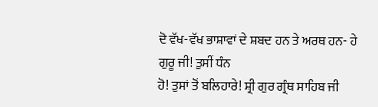ਦੋ ਵੱਖ-ਵੱਖ ਭਾਸ਼ਾਵਾਂ ਦੇ ਸ਼ਬਦ ਹਨ ਤੇ ਅਰਥ ਹਨ- ਹੇ ਗੁਰੂ ਜੀ! ਤੁਸੀਂ ਧੰਨ
ਹੋ! ਤੁਸਾਂ ਤੋਂ ਬਲਿਹਾਰੇ! ਸ਼੍ਰੀ ਗੁਰ ਗ੍ਰੰਥ ਸਾਹਿਬ ਜੀ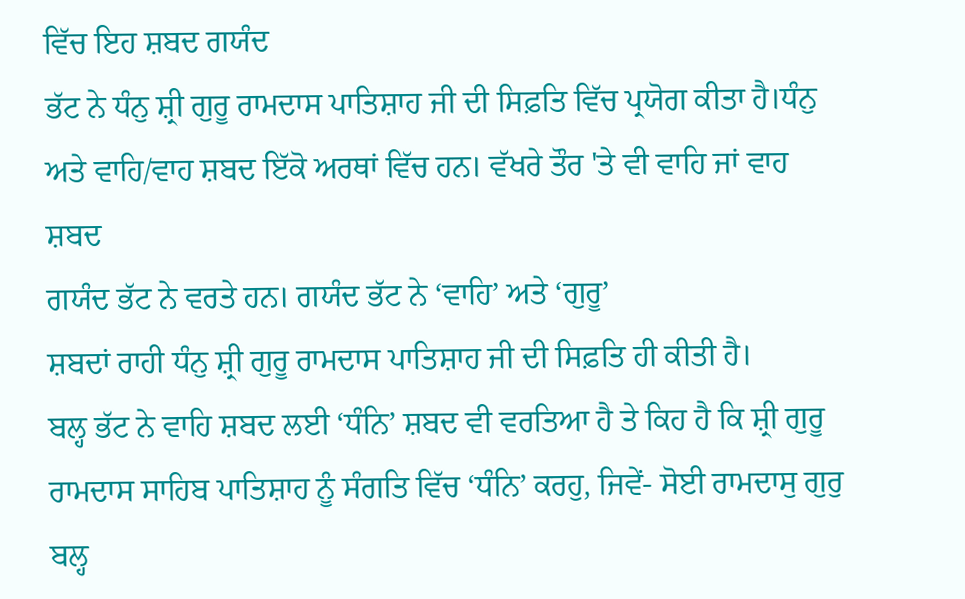ਵਿੱਚ ਇਹ ਸ਼ਬਦ ਗਯੰਦ
ਭੱਟ ਨੇ ਧੰਨੁ ਸ਼੍ਰੀ ਗੁਰੂ ਰਾਮਦਾਸ ਪਾਤਿਸ਼ਾਹ ਜੀ ਦੀ ਸਿਫ਼ਤਿ ਵਿੱਚ ਪ੍ਰਯੋਗ ਕੀਤਾ ਹੈ।ਧੰਨੁ
ਅਤੇ ਵਾਹਿ/ਵਾਹ ਸ਼ਬਦ ਇੱਕੋ ਅਰਥਾਂ ਵਿੱਚ ਹਨ। ਵੱਖਰੇ ਤੌਰ 'ਤੇ ਵੀ ਵਾਹਿ ਜਾਂ ਵਾਹ ਸ਼ਬਦ
ਗਯੰਦ ਭੱਟ ਨੇ ਵਰਤੇ ਹਨ। ਗਯੰਦ ਭੱਟ ਨੇ ‘ਵਾਹਿ’ ਅਤੇ ‘ਗੁਰੂ’
ਸ਼ਬਦਾਂ ਰਾਹੀ ਧੰਨੁ ਸ਼੍ਰੀ ਗੁਰੂ ਰਾਮਦਾਸ ਪਾਤਿਸ਼ਾਹ ਜੀ ਦੀ ਸਿਫ਼ਤਿ ਹੀ ਕੀਤੀ ਹੈ।
ਬਲ੍ਹ ਭੱਟ ਨੇ ਵਾਹਿ ਸ਼ਬਦ ਲਈ ‘ਧੰਨਿ’ ਸ਼ਬਦ ਵੀ ਵਰਤਿਆ ਹੈ ਤੇ ਕਿਹ ਹੈ ਕਿ ਸ਼੍ਰੀ ਗੁਰੂ
ਰਾਮਦਾਸ ਸਾਹਿਬ ਪਾਤਿਸ਼ਾਹ ਨੂੰ ਸੰਗਤਿ ਵਿੱਚ ‘ਧੰਨਿ’ ਕਰਹੁ, ਜਿਵੇਂ- ਸੋਈ ਰਾਮਦਾਸੁ ਗੁਰੁ
ਬਲ੍ਹ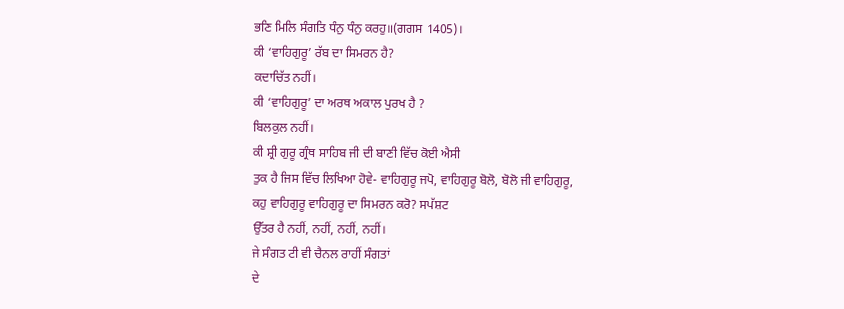ਭਣਿ ਮਿਲਿ ਸੰਗਤਿ ਧੰਨੁ ਧੰਨੁ ਕਰਹੁ॥(ਗਗਸ 1405)।
ਕੀ ‘ਵਾਹਿਗੁਰੂ’ ਰੱਬ ਦਾ ਸਿਮਰਨ ਹੈ?
ਕਦਾਚਿੱਤ ਨਹੀਂ।
ਕੀ ‘ਵਾਹਿਗੁਰੂ’ ਦਾ ਅਰਥ ਅਕਾਲ ਪੁਰਖ ਹੈ ?
ਬਿਲਕੁਲ ਨਹੀਂ।
ਕੀ ਸ਼੍ਰੀ ਗੁਰੂ ਗ੍ਰੰਥ ਸਾਹਿਬ ਜੀ ਦੀ ਬਾਣੀ ਵਿੱਚ ਕੋਈ ਐਸੀ
ਤੁਕ ਹੈ ਜਿਸ ਵਿੱਚ ਲਿਖਿਆ ਹੋਵੇ- ਵਾਹਿਗੁਰੂ ਜਪੋ, ਵਾਹਿਗੁਰੂ ਬੋਲੋ, ਬੋਲੋ ਜੀ ਵਾਹਿਗੁਰੂ,
ਕਹੁ ਵਾਹਿਗੁਰੂ ਵਾਹਿਗੁਰੂ ਦਾ ਸਿਮਰਨ ਕਰੋ? ਸਪੱਸ਼ਟ
ਉੱਤਰ ਹੈ ਨਹੀਂ, ਨਹੀਂ, ਨਹੀਂ, ਨਹੀਂ।
ਜੇ ਸੰਗਤ ਟੀ ਵੀ ਚੈਨਲ ਰਾਹੀਂ ਸੰਗਤਾਂ
ਦੇ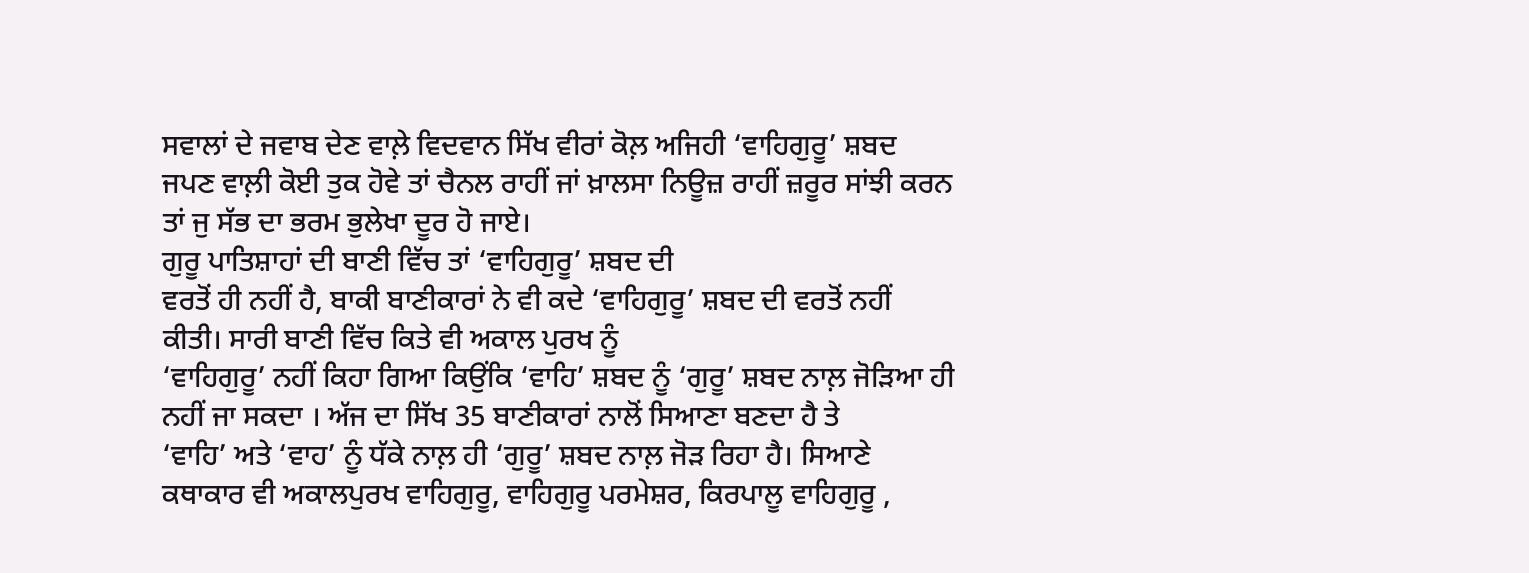ਸਵਾਲਾਂ ਦੇ ਜਵਾਬ ਦੇਣ ਵਾਲ਼ੇ ਵਿਦਵਾਨ ਸਿੱਖ ਵੀਰਾਂ ਕੋਲ਼ ਅਜਿਹੀ ‘ਵਾਹਿਗੁਰੂ’ ਸ਼ਬਦ
ਜਪਣ ਵਾਲ਼ੀ ਕੋਈ ਤੁਕ ਹੋਵੇ ਤਾਂ ਚੈਨਲ ਰਾਹੀਂ ਜਾਂ ਖ਼ਾਲਸਾ ਨਿਊਜ਼ ਰਾਹੀਂ ਜ਼ਰੂਰ ਸਾਂਝੀ ਕਰਨ
ਤਾਂ ਜੁ ਸੱਭ ਦਾ ਭਰਮ ਭੁਲੇਖਾ ਦੂਰ ਹੋ ਜਾਏ।
ਗੁਰੂ ਪਾਤਿਸ਼ਾਹਾਂ ਦੀ ਬਾਣੀ ਵਿੱਚ ਤਾਂ ‘ਵਾਹਿਗੁਰੂ’ ਸ਼ਬਦ ਦੀ
ਵਰਤੋਂ ਹੀ ਨਹੀਂ ਹੈ, ਬਾਕੀ ਬਾਣੀਕਾਰਾਂ ਨੇ ਵੀ ਕਦੇ ‘ਵਾਹਿਗੁਰੂ’ ਸ਼ਬਦ ਦੀ ਵਰਤੋਂ ਨਹੀਂ
ਕੀਤੀ। ਸਾਰੀ ਬਾਣੀ ਵਿੱਚ ਕਿਤੇ ਵੀ ਅਕਾਲ ਪੁਰਖ ਨੂੰ
‘ਵਾਹਿਗੁਰੂ’ ਨਹੀਂ ਕਿਹਾ ਗਿਆ ਕਿਉਂਕਿ ‘ਵਾਹਿ’ ਸ਼ਬਦ ਨੂੰ ‘ਗੁਰੂ’ ਸ਼ਬਦ ਨਾਲ਼ ਜੋੜਿਆ ਹੀ
ਨਹੀਂ ਜਾ ਸਕਦਾ । ਅੱਜ ਦਾ ਸਿੱਖ 35 ਬਾਣੀਕਾਰਾਂ ਨਾਲੋਂ ਸਿਆਣਾ ਬਣਦਾ ਹੈ ਤੇ
‘ਵਾਹਿ’ ਅਤੇ ‘ਵਾਹ’ ਨੂੰ ਧੱਕੇ ਨਾਲ਼ ਹੀ ‘ਗੁਰੂ’ ਸ਼ਬਦ ਨਾਲ਼ ਜੋੜ ਰਿਹਾ ਹੈ। ਸਿਆਣੇ
ਕਥਾਕਾਰ ਵੀ ਅਕਾਲਪੁਰਖ ਵਾਹਿਗੁਰੂ, ਵਾਹਿਗੁਰੂ ਪਰਮੇਸ਼ਰ, ਕਿਰਪਾਲੂ ਵਾਹਿਗੁਰੂ ,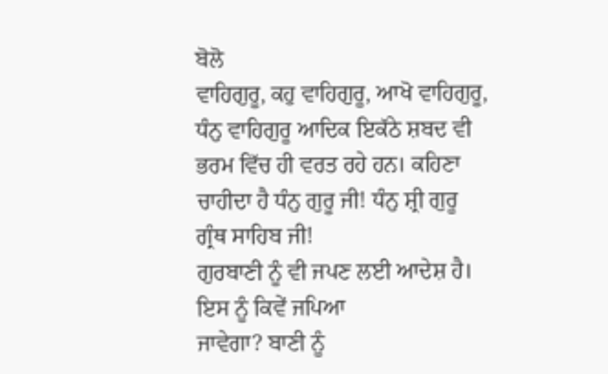ਬੋਲੋ
ਵਾਹਿਗੁਰੂ, ਕਹੁ ਵਾਹਿਗੁਰੂ, ਆਖੋ ਵਾਹਿਗੁਰੂ, ਧੰਨੁ ਵਾਹਿਗੁਰੂ ਆਦਿਕ ਇਕੱਠੇ ਸ਼ਬਦ ਵੀ
ਭਰਮ ਵਿੱਚ ਹੀ ਵਰਤ ਰਹੇ ਹਨ। ਕਹਿਣਾ ਚਾਹੀਦਾ ਹੈ ਧੰਨੁ ਗੁਰੂ ਜੀ! ਧੰਨੁ ਸ਼੍ਰੀ ਗੁਰੂ
ਗ੍ਰੰਥ ਸਾਹਿਬ ਜੀ!
ਗੁਰਬਾਣੀ ਨੂੰ ਵੀ ਜਪਣ ਲਈ ਆਦੇਸ਼ ਹੈ। ਇਸ ਨੂੰ ਕਿਵੇਂ ਜਪਿਆ
ਜਾਵੇਗਾ? ਬਾਣੀ ਨੂੰ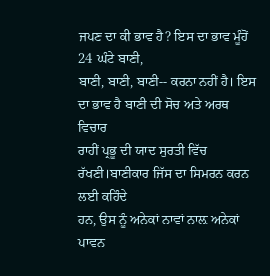ਜਪਣ ਦਾ ਕੀ ਭਾਵ ਹੈ? ਇਸ ਦਾ ਭਾਵ ਮੂੰਹੋਂ 24 ਘੰਟੇ ਬਾਣੀ,
ਬਾਣੀ, ਬਾਣੀ, ਬਾਣੀ-- ਕਰਨਾ ਨਹੀਂ ਹੈ। ਇਸ ਦਾ ਭਾਵ ਹੈ ਬਾਣੀ ਦੀ ਸੋਚ ਅਤੇ ਅਰਥ ਵਿਚਾਰ
ਰਾਹੀਂ ਪ੍ਰਭੂ ਦੀ ਯਾਦ ਸੁਰਤੀ ਵਿੱਚ ਰੱਖਣੀ।ਬਾਣੀਕਾਰ ਜਿੱਸ ਦਾ ਸਿਮਰਨ ਕਰਨ ਲਈ ਕਹਿੰਦੇ
ਹਨ, ਉਸ ਨੂੰ ਅਨੇਕਾਂ ਨਾਵਾਂ ਨਾਲ਼ ਅਨੇਕਾਂ ਪਾਵਨ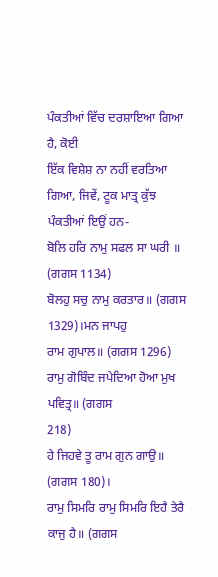ਪੰਕਤੀਆਂ ਵਿੱਚ ਦਰਸ਼ਾਇਆ ਗਿਆ ਹੈ, ਕੋਈ
ਇੱਕ ਵਿਸ਼ੇਸ਼ ਨਾ ਨਹੀਂ ਵਰਤਿਆ ਗਿਆ, ਜਿਵੇਂ, ਟੂਕ ਮਾਤ੍ਰ ਕੁੱਝ ਪੰਕਤੀਆਂ ਇਉਂ ਹਨ-
ਬੋਲਿ ਹਰਿ ਨਾਮੁ ਸਫਲ ਸਾ ਘਰੀ ॥
(ਗਗਸ 1134)
ਬੋਲਹੁ ਸਚੁ ਨਾਮੁ ਕਰਤਾਰ॥ (ਗਗਸ 1329)।ਮਨ ਜਾਪਹੁ
ਰਾਮ ਗੁਪਾਲ॥ (ਗਗਸ 1296)
ਰਾਮੁ ਗੋਬਿੰਦ ਜਪੇਦਿਆ ਹੋਆ ਮੁਖ ਪਵਿਤ੍ਰ॥ (ਗਗਸ
218)
ਹੇ ਜਿਹਵੇ ਤੂ ਰਾਮ ਗੁਨ ਗਾਉ॥ (ਗਗਸ 180)।
ਰਾਮੁ ਸਿਮਰਿ ਰਾਮੁ ਸਿਮਰਿ ਇਹੈ ਤੇਰੈ ਕਾਜੁ ਹੈ॥ (ਗਗਸ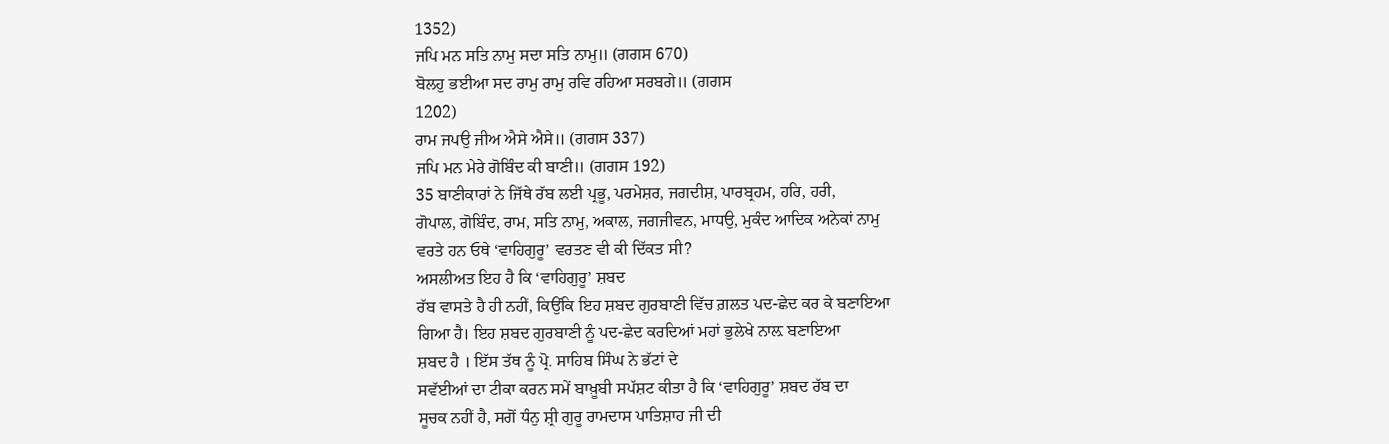1352)
ਜਪਿ ਮਨ ਸਤਿ ਨਾਮੁ ਸਦਾ ਸਤਿ ਨਾਮੁ॥ (ਗਗਸ 670)
ਬੋਲਹੁ ਭਈਆ ਸਦ ਰਾਮੁ ਰਾਮੁ ਰਵਿ ਰਹਿਆ ਸਰਬਗੇ॥ (ਗਗਸ
1202)
ਰਾਮ ਜਪਉ ਜੀਅ ਐਸੇ ਐਸੇ॥ (ਗਗਸ 337)
ਜਪਿ ਮਨ ਮੇਰੇ ਗੋਬਿੰਦ ਕੀ ਬਾਣੀ॥ (ਗਗਸ 192)
35 ਬਾਣੀਕਾਰਾਂ ਨੇ ਜਿੱਥੇ ਰੱਬ ਲਈ ਪ੍ਰਭੂ, ਪਰਮੇਸ਼ਰ, ਜਗਦੀਸ਼, ਪਾਰਬ੍ਰਹਮ, ਹਰਿ, ਹਰੀ,
ਗੋਪਾਲ, ਗੋਬਿੰਦ, ਰਾਮ, ਸਤਿ ਨਾਮੁ, ਅਕਾਲ, ਜਗਜੀਵਨ, ਮਾਧਉ, ਮੁਕੰਦ ਆਦਿਕ ਅਨੇਕਾਂ ਨਾਮੁ
ਵਰਤੇ ਹਨ ਓਥੇ ‘ਵਾਹਿਗੁਰੂ’ ਵਰਤਣ ਵੀ ਕੀ ਦਿੱਕਤ ਸੀ?
ਅਸਲੀਅਤ ਇਹ ਹੈ ਕਿ ‘ਵਾਹਿਗੁਰੂ’ ਸ਼ਬਦ
ਰੱਬ ਵਾਸਤੇ ਹੈ ਹੀ ਨਹੀਂ, ਕਿਉਂਕਿ ਇਹ ਸ਼ਬਦ ਗੁਰਬਾਣੀ ਵਿੱਚ ਗ਼ਲਤ ਪਦ-ਛੇਦ ਕਰ ਕੇ ਬਣਾਇਆ
ਗਿਆ ਹੈ। ਇਹ ਸ਼ਬਦ ਗੁਰਬਾਣੀ ਨੂੰ ਪਦ-ਛੇਦ ਕਰਦਿਆਂ ਮਹਾਂ ਭੁਲੇਖੇ ਨਾਲ਼ ਬਣਾਇਆ
ਸ਼ਬਦ ਹੈ । ਇੱਸ ਤੱਥ ਨੂੰ ਪ੍ਰੋ. ਸਾਹਿਬ ਸਿੰਘ ਨੇ ਭੱਟਾਂ ਦੇ
ਸਵੱਈਆਂ ਦਾ ਟੀਕਾ ਕਰਨ ਸਮੇਂ ਬਾਖ਼ੂਬੀ ਸਪੱਸ਼ਟ ਕੀਤਾ ਹੈ ਕਿ ‘ਵਾਹਿਗੁਰੂ’ ਸ਼ਬਦ ਰੱਬ ਦਾ
ਸੂਚਕ ਨਹੀਂ ਹੈ, ਸਗੋਂ ਧੰਨੁ ਸ਼੍ਰੀ ਗੁਰੂ ਰਾਮਦਾਸ ਪਾਤਿਸ਼ਾਹ ਜੀ ਦੀ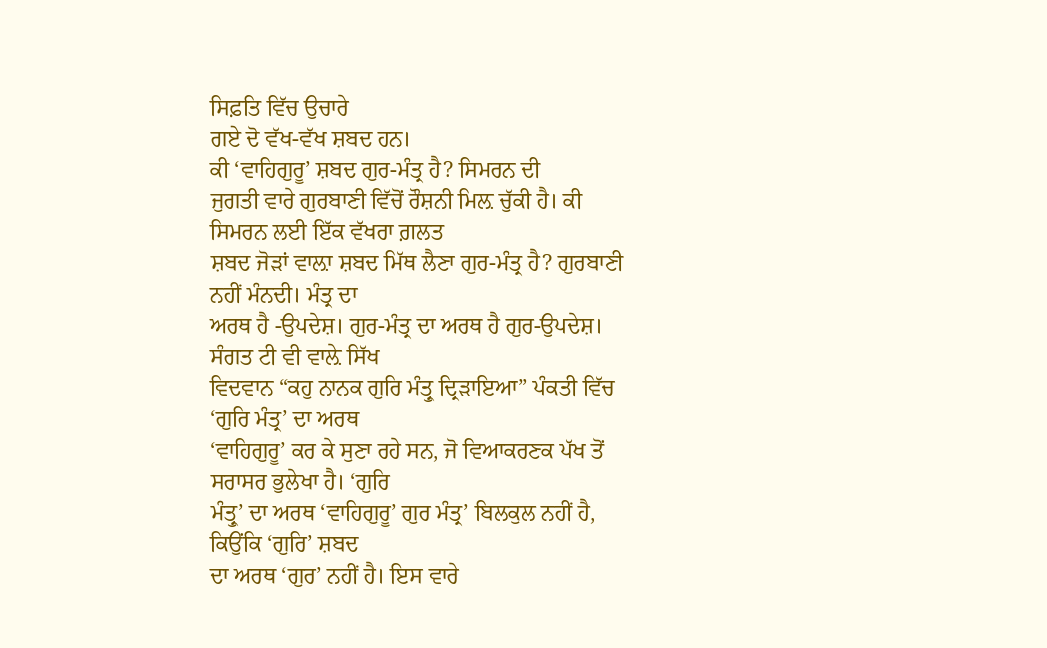ਸਿਫ਼ਤਿ ਵਿੱਚ ਉਚਾਰੇ
ਗਏ ਦੋ ਵੱਖ-ਵੱਖ ਸ਼ਬਦ ਹਨ।
ਕੀ ‘ਵਾਹਿਗੁਰੂ’ ਸ਼ਬਦ ਗੁਰ-ਮੰਤ੍ਰ ਹੈ? ਸਿਮਰਨ ਦੀ
ਜੁਗਤੀ ਵਾਰੇ ਗੁਰਬਾਣੀ ਵਿੱਚੋਂ ਰੌਸ਼ਨੀ ਮਿਲ਼ ਚੁੱਕੀ ਹੈ। ਕੀ ਸਿਮਰਨ ਲਈ ਇੱਕ ਵੱਖਰਾ ਗ਼ਲਤ
ਸ਼ਬਦ ਜੋੜਾਂ ਵਾਲ਼ਾ ਸ਼ਬਦ ਮਿੱਥ ਲੈਣਾ ਗੁਰ-ਮੰਤ੍ਰ ਹੈ? ਗੁਰਬਾਣੀ ਨਹੀਂ ਮੰਨਦੀ। ਮੰਤ੍ਰ ਦਾ
ਅਰਥ ਹੈ -ਉਪਦੇਸ਼। ਗੁਰ-ਮੰਤ੍ਰ ਦਾ ਅਰਥ ਹੈ ਗੁਰ-ਉਪਦੇਸ਼। ਸੰਗਤ ਟੀ ਵੀ ਵਾਲ਼ੇ ਸਿੱਖ
ਵਿਦਵਾਨ “ਕਹੁ ਨਾਨਕ ਗੁਰਿ ਮੰਤ੍ਰੁ ਦ੍ਰਿੜਾਇਆ” ਪੰਕਤੀ ਵਿੱਚ ‘ਗੁਰਿ ਮੰਤ੍ਰ’ ਦਾ ਅਰਥ
‘ਵਾਹਿਗੁਰੂ’ ਕਰ ਕੇ ਸੁਣਾ ਰਹੇ ਸਨ, ਜੋ ਵਿਆਕਰਣਕ ਪੱਖ ਤੋਂ ਸਰਾਸਰ ਭੁਲੇਖਾ ਹੈ। ‘ਗੁਰਿ
ਮੰਤ੍ਰੁ’ ਦਾ ਅਰਥ ‘ਵਾਹਿਗੁਰੂ’ ਗੁਰ ਮੰਤ੍ਰ’ ਬਿਲਕੁਲ ਨਹੀਂ ਹੈ, ਕਿਉਂਕਿ ‘ਗੁਰਿ’ ਸ਼ਬਦ
ਦਾ ਅਰਥ ‘ਗੁਰ’ ਨਹੀਂ ਹੈ। ਇਸ ਵਾਰੇ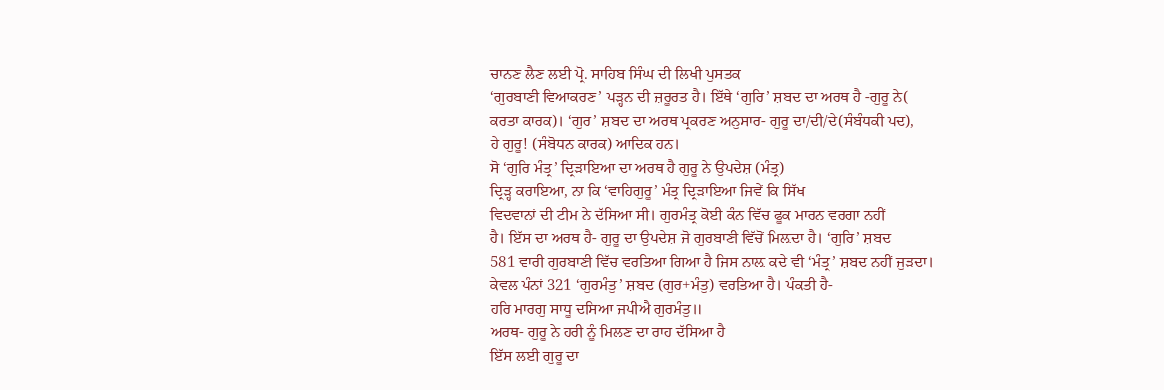ਚਾਨਣ ਲੈਣ ਲਈ ਪ੍ਰੋ. ਸਾਹਿਬ ਸਿੰਘ ਦੀ ਲਿਖੀ ਪੁਸਤਕ
‘ਗੁਰਬਾਣੀ ਵਿਆਕਰਣ’ ਪੜ੍ਹਨ ਦੀ ਜ਼ਰੂਰਤ ਹੈ। ਇੱਥੇ ‘ਗੁਰਿ’ ਸ਼ਬਦ ਦਾ ਅਰਥ ਹੈ -ਗੁਰੂ ਨੇ(
ਕਰਤਾ ਕਾਰਕ)। ‘ਗੁਰ’ ਸ਼ਬਦ ਦਾ ਅਰਥ ਪ੍ਰਕਰਣ ਅਨੁਸਾਰ- ਗੁਰੂ ਦਾ/ਦੀ/ਦੇ(ਸੰਬੰਧਕੀ ਪਦ),
ਹੇ ਗੁਰੂ! (ਸੰਬੋਧਨ ਕਾਰਕ) ਆਦਿਕ ਹਨ।
ਸੋ ‘ਗੁਰਿ ਮੰਤ੍ਰ’ ਦ੍ਰਿੜਾਇਆ ਦਾ ਅਰਥ ਹੈ ਗੁਰੂ ਨੇ ਉਪਦੇਸ਼ (ਮੰਤ੍ਰ)
ਦ੍ਰਿੜ੍ਹ ਕਰਾਇਆ, ਨਾ ਕਿ ‘ਵਾਹਿਗੁਰੂ’ ਮੰਤ੍ਰ ਦ੍ਰਿੜਾਇਆ ਜਿਵੇਂ ਕਿ ਸਿੱਖ
ਵਿਦਵਾਨਾਂ ਦੀ ਟੀਮ ਨੇ ਦੱਸਿਆ ਸੀ। ਗੁਰਮੰਤ੍ਰ ਕੋਈ ਕੰਨ ਵਿੱਚ ਫੂਕ ਮਾਰਨ ਵਰਗਾ ਨਹੀਂ
ਹੈ। ਇੱਸ ਦਾ ਅਰਥ ਹੈ- ਗੁਰੂ ਦਾ ਉਪਦੇਸ਼ ਜੋ ਗੁਰਬਾਣੀ ਵਿੱਚੋਂ ਮਿਲ਼ਦਾ ਹੈ। ‘ਗੁਰਿ’ ਸ਼ਬਦ
581 ਵਾਰੀ ਗੁਰਬਾਣੀ ਵਿੱਚ ਵਰਤਿਆ ਗਿਆ ਹੈ ਜਿਸ ਨਾਲ਼ ਕਦੇ ਵੀ ‘ਮੰਤ੍ਰ’ ਸ਼ਬਦ ਨਹੀਂ ਜੁੜਦਾ।
ਕੇਵਲ ਪੰਨਾਂ 321 ‘ਗੁਰਮੰਤੁ’ ਸ਼ਬਦ (ਗੁਰ+ਮੰਤੁ) ਵਰਤਿਆ ਹੈ। ਪੰਕਤੀ ਹੈ-
ਹਰਿ ਮਾਰਗੁ ਸਾਧੂ ਦਸਿਆ ਜਪੀਐ ਗੁਰਮੰਤੁ॥
ਅਰਥ- ਗੁਰੂ ਨੇ ਹਰੀ ਨੂੰ ਮਿਲਣ ਦਾ ਰਾਹ ਦੱਸਿਆ ਹੈ
ਇੱਸ ਲਈ ਗੁਰੂ ਦਾ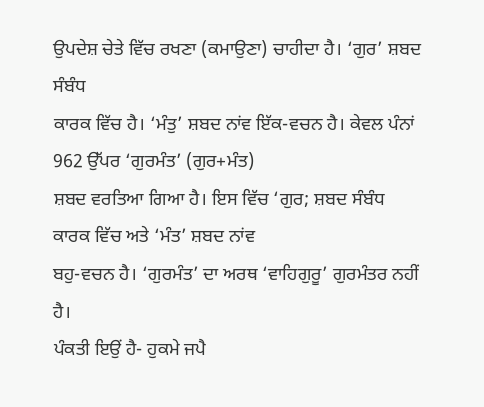ਉਪਦੇਸ਼ ਚੇਤੇ ਵਿੱਚ ਰਖਣਾ (ਕਮਾਉਣਾ) ਚਾਹੀਦਾ ਹੈ। ‘ਗੁਰ’ ਸ਼ਬਦ ਸੰਬੰਧ
ਕਾਰਕ ਵਿੱਚ ਹੈ। ‘ਮੰਤੁ’ ਸ਼ਬਦ ਨਾਂਵ ਇੱਕ-ਵਚਨ ਹੈ। ਕੇਵਲ ਪੰਨਾਂ 962 ਉੱਪਰ ‘ਗੁਰਮੰਤ’ (ਗੁਰ+ਮੰਤ)
ਸ਼ਬਦ ਵਰਤਿਆ ਗਿਆ ਹੈ। ਇਸ ਵਿੱਚ ‘ਗੁਰ; ਸ਼ਬਦ ਸੰਬੰਧ ਕਾਰਕ ਵਿੱਚ ਅਤੇ ‘ਮੰਤ’ ਸ਼ਬਦ ਨਾਂਵ
ਬਹੁ-ਵਚਨ ਹੈ। ‘ਗੁਰਮੰਤ’ ਦਾ ਅਰਥ ‘ਵਾਹਿਗੁਰੂ’ ਗੁਰਮੰਤਰ ਨਹੀਂ ਹੈ।
ਪੰਕਤੀ ਇਉਂ ਹੈ- ਹੁਕਮੇ ਜਪੈ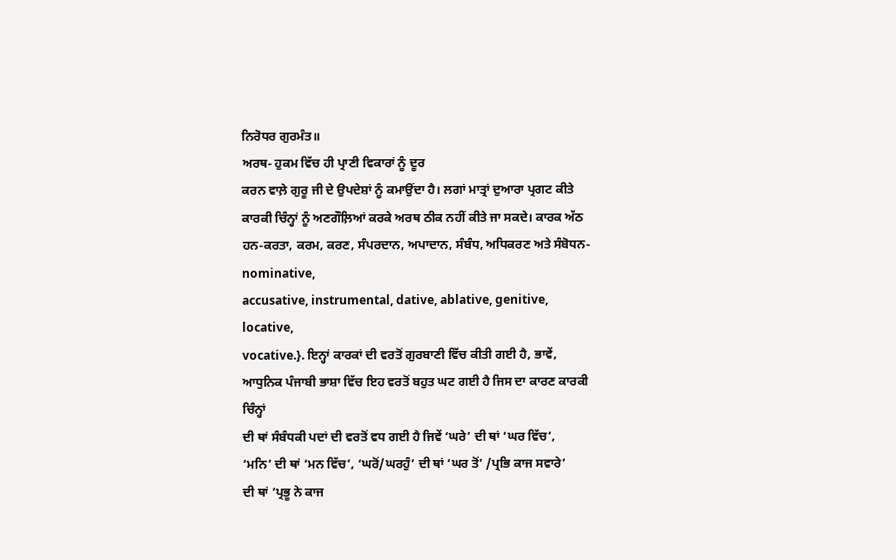ਨਿਰੋਧਰ ਗੁਰਮੰਤ॥
ਅਰਥ- ਹੁਕਮ ਵਿੱਚ ਹੀ ਪ੍ਰਾਣੀ ਵਿਕਾਰਾਂ ਨੂੰ ਦੂਰ
ਕਰਨ ਵਾਲ਼ੇ ਗੁਰੂ ਜੀ ਦੇ ਉਪਦੇਸ਼ਾਂ ਨੂੰ ਕਮਾਉਂਦਾ ਹੈ। ਲਗਾਂ ਮਾਤ੍ਰਾਂ ਦੁਆਰਾ ਪ੍ਰਗਟ ਕੀਤੇ
ਕਾਰਕੀ ਚਿੰਨ੍ਹਾਂ ਨੂੰ ਅਣਗੌਲ਼ਿਆਂ ਕਰਕੇ ਅਰਥ ਠੀਕ ਨਹੀਂ ਕੀਤੇ ਜਾ ਸਕਦੇ। ਕਾਰਕ ਅੱਠ
ਹਨ-ਕਰਤਾ, ਕਰਮ, ਕਰਣ, ਸੰਪਰਦਾਨ, ਅਪਾਦਾਨ, ਸੰਬੰਧ, ਅਧਿਕਰਣ ਅਤੇ ਸੰਬੋਧਨ-nominative,
accusative, instrumental, dative, ablative, genitive, locative,
vocative.}. ਇਨ੍ਹਾਂ ਕਾਰਕਾਂ ਦੀ ਵਰਤੋਂ ਗੁਰਬਾਣੀ ਵਿੱਚ ਕੀਤੀ ਗਈ ਹੈ, ਭਾਵੇਂ,
ਆਧੁਨਿਕ ਪੰਜਾਬੀ ਭਾਸ਼ਾ ਵਿੱਚ ਇਹ ਵਰਤੋਂ ਬਹੁਤ ਘਟ ਗਈ ਹੈ ਜਿਸ ਦਾ ਕਾਰਣ ਕਾਰਕੀ ਚਿੰਨ੍ਹਾਂ
ਦੀ ਥਾਂ ਸੰਬੰਧਕੀ ਪਦਾਂ ਦੀ ਵਰਤੋਂ ਵਧ ਗਈ ਹੈ ਜਿਵੇਂ ‘ਘਰੇ’ ਦੀ ਥਾਂ ‘ਘਰ ਵਿੱਚ’,
‘ਮਨਿ’ ਦੀ ਥਾਂ ‘ਮਨ ਵਿੱਚ’, ‘ਘਰੋਂ/ਘਰਹੁੰ’ ਦੀ ਥਾਂ ‘ਘਰ ਤੋਂ’ /ਪ੍ਰਭਿ ਕਾਜ ਸਵਾਰੇ’
ਦੀ ਥਾਂ ‘ਪ੍ਰਭੂ ਨੇ ਕਾਜ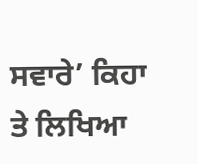ਸਵਾਰੇ’ ਕਿਹਾ ਤੇ ਲਿਖਿਆ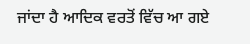ਜਾਂਦਾ ਹੈ ਆਦਿਕ ਵਰਤੋਂ ਵਿੱਚ ਆ ਗਏ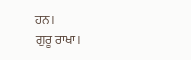ਹਨ।
ਗੁਰੂ ਰਾਖਾ।